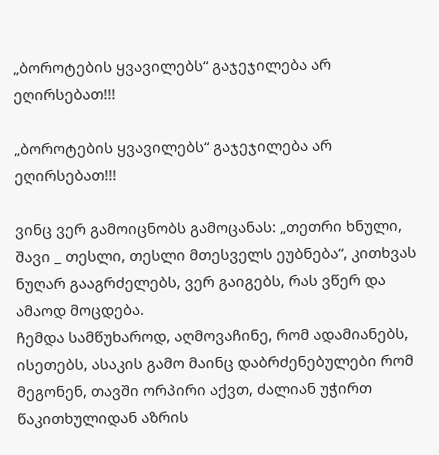„ბოროტების ყვავილებს“ გაჯეჯილება არ ეღირსებათ!!!

„ბოროტების ყვავილებს“ გაჯეჯილება არ ეღირსებათ!!!

ვინც ვერ გამოიცნობს გამოცანას: „თეთრი ხნული, შავი _ თესლი, თესლი მთესველს ეუბნება“, კითხვას ნუღარ გააგრძელებს, ვერ გაიგებს, რას ვწერ და ამაოდ მოცდება.
ჩემდა სამწუხაროდ, აღმოვაჩინე, რომ ადამიანებს, ისეთებს, ასაკის გამო მაინც დაბრძენებულები რომ მეგონენ, თავში ორპირი აქვთ, ძალიან უჭირთ წაკითხულიდან აზრის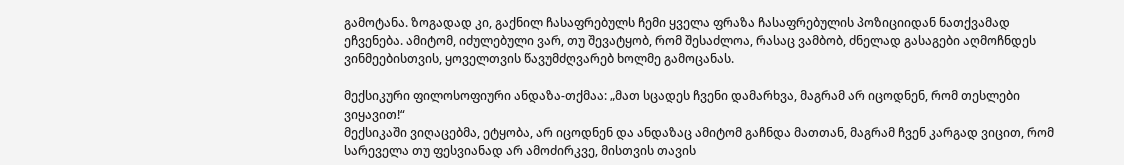გამოტანა. ზოგადად კი, გაქნილ ჩასაფრებულს ჩემი ყველა ფრაზა ჩასაფრებულის პოზიციიდან ნათქვამად ეჩვენება. ამიტომ, იძულებული ვარ, თუ შევატყობ, რომ შესაძლოა, რასაც ვამბობ, ძნელად გასაგები აღმოჩნდეს ვინმეებისთვის, ყოველთვის წავუმძღვარებ ხოლმე გამოცანას.

მექსიკური ფილოსოფიური ანდაზა-თქმაა: „მათ სცადეს ჩვენი დამარხვა, მაგრამ არ იცოდნენ, რომ თესლები ვიყავით!“
მექსიკაში ვიღაცებმა, ეტყობა, არ იცოდნენ და ანდაზაც ამიტომ გაჩნდა მათთან, მაგრამ ჩვენ კარგად ვიცით, რომ სარეველა თუ ფესვიანად არ ამოძირკვე, მისთვის თავის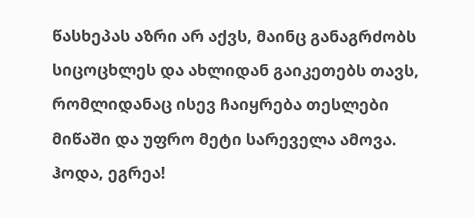წასხეპას აზრი არ აქვს, მაინც განაგრძობს სიცოცხლეს და ახლიდან გაიკეთებს თავს, რომლიდანაც ისევ ჩაიყრება თესლები მიწაში და უფრო მეტი სარეველა ამოვა.
ჰოდა, ეგრეა!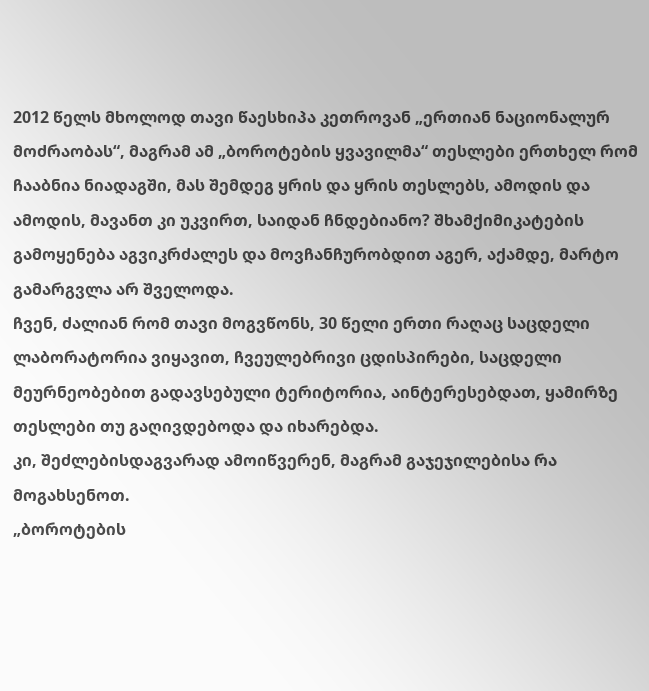2012 წელს მხოლოდ თავი წაესხიპა კეთროვან „ერთიან ნაციონალურ მოძრაობას“, მაგრამ ამ „ბოროტების ყვავილმა“ თესლები ერთხელ რომ ჩააბნია ნიადაგში, მას შემდეგ ყრის და ყრის თესლებს, ამოდის და ამოდის, მავანთ კი უკვირთ, საიდან ჩნდებიანო? შხამქიმიკატების გამოყენება აგვიკრძალეს და მოვჩანჩურობდით აგერ, აქამდე, მარტო გამარგვლა არ შველოდა.
ჩვენ, ძალიან რომ თავი მოგვწონს, 30 წელი ერთი რაღაც საცდელი ლაბორატორია ვიყავით, ჩვეულებრივი ცდისპირები, საცდელი მეურნეობებით გადავსებული ტერიტორია, აინტერესებდათ, ყამირზე თესლები თუ გაღივდებოდა და იხარებდა.
კი, შეძლებისდაგვარად ამოიწვერენ, მაგრამ გაჯეჯილებისა რა მოგახსენოთ.
„ბოროტების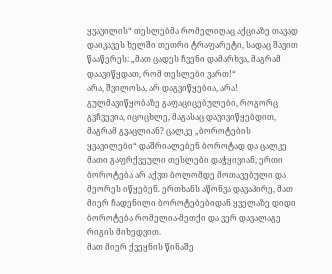ყვავილის“ თესლებმა რომელიღაც აქციაზე თავად დაიკავეს ხელში თეთრი ტრაფარეტი, სადაც შავით წააწერეს: „მათ ცადეს ჩვენი დამარხვა, მაგრამ დაავიწყდათ, რომ თესლები ვართ!“
არა, შვილოსა, არ დაგვიწყებია, არა!
გულმავიწყობაზე გაფაციცებულები, როგორც გვჩვევია, იცოცხლე, მაგასაც დავივიწყებდით, მაგრამ გვაცლიან? ცალკე „ბოროტების ყვავილები“ დაშრიალებენ ბოროტად და ცალკე მათი გაფრქვეული თესლები დაჭყივიან, ერთი ბოროტება არ აქვთ ბოლომდე მოთავებული და მეორეს იწყებენ. ერთხანს აწონვა დავაპირე, მათ მიერ ჩადენილი ბოროტებებიდან ყველაზე დიდი ბოროტება რომელია-მეთქი და ვერ დავალაგე რიგის მიხედვით.
მათ მიერ ქვეყნის წინაშე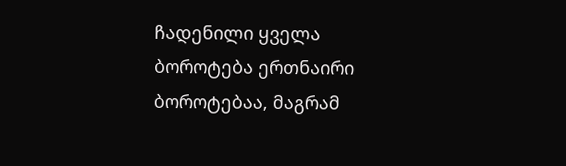ჩადენილი ყველა ბოროტება ერთნაირი ბოროტებაა, მაგრამ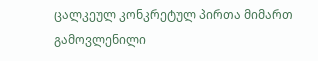ცალკეულ კონკრეტულ პირთა მიმართ გამოვლენილი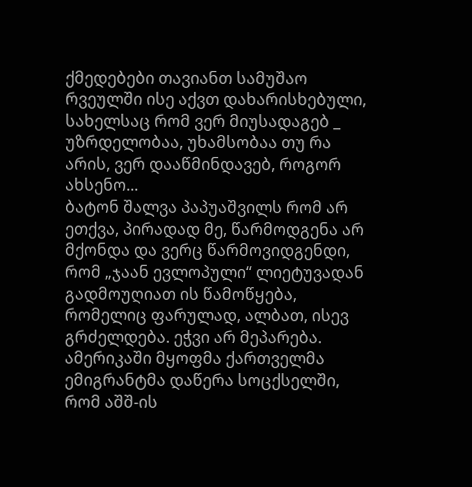ქმედებები თავიანთ სამუშაო რვეულში ისე აქვთ დახარისხებული, სახელსაც რომ ვერ მიუსადაგებ _ უზრდელობაა, უხამსობაა თუ რა არის, ვერ დააწმინდავებ, როგორ ახსენო...
ბატონ შალვა პაპუაშვილს რომ არ ეთქვა, პირადად მე, წარმოდგენა არ მქონდა და ვერც წარმოვიდგენდი, რომ „ჯაან ევლოპული“ ლიეტუვადან გადმოუღიათ ის წამოწყება, რომელიც ფარულად, ალბათ, ისევ გრძელდება. ეჭვი არ მეპარება. ამერიკაში მყოფმა ქართველმა ემიგრანტმა დაწერა სოცქსელში, რომ აშშ-ის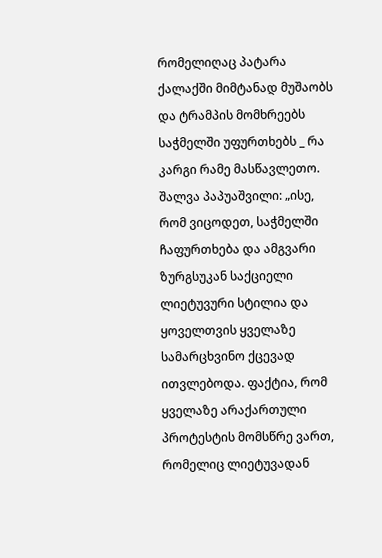რომელიღაც პატარა ქალაქში მიმტანად მუშაობს და ტრამპის მომხრეებს საჭმელში უფურთხებს _ რა კარგი რამე მასწავლეთო.
შალვა პაპუაშვილი: „ისე, რომ ვიცოდეთ, საჭმელში ჩაფურთხება და ამგვარი ზურგსუკან საქციელი ლიეტუვური სტილია და ყოველთვის ყველაზე სამარცხვინო ქცევად ითვლებოდა. ფაქტია, რომ ყველაზე არაქართული პროტესტის მომსწრე ვართ, რომელიც ლიეტუვადან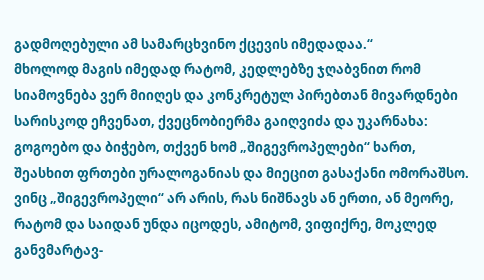გადმოღებული ამ სამარცხვინო ქცევის იმედადაა.“
მხოლოდ მაგის იმედად რატომ, კედლებზე ჯღაბვნით რომ სიამოვნება ვერ მიიღეს და კონკრეტულ პირებთან მივარდნები სარისკოდ ეჩვენათ, ქვეცნობიერმა გაიღვიძა და უკარნახა: გოგოებო და ბიჭებო, თქვენ ხომ „შიგევროპელები“ ხართ, შეასხით ფრთები ურალოგანიას და მიეცით გასაქანი ომორაშსო.
ვინც „შიგევროპელი“ არ არის, რას ნიშნავს ან ერთი, ან მეორე, რატომ და საიდან უნდა იცოდეს, ამიტომ, ვიფიქრე, მოკლედ განვმარტავ-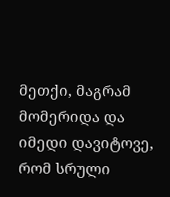მეთქი, მაგრამ მომერიდა და იმედი დავიტოვე, რომ სრული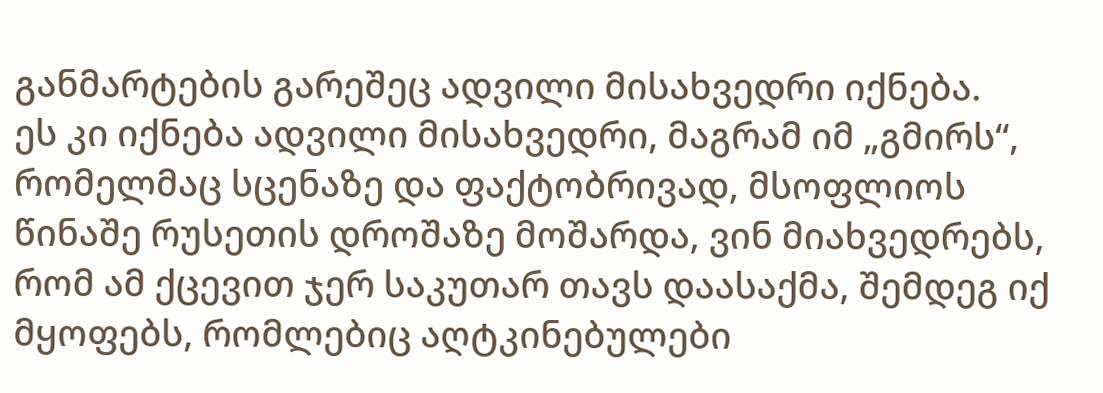განმარტების გარეშეც ადვილი მისახვედრი იქნება.
ეს კი იქნება ადვილი მისახვედრი, მაგრამ იმ „გმირს“, რომელმაც სცენაზე და ფაქტობრივად, მსოფლიოს წინაშე რუსეთის დროშაზე მოშარდა, ვინ მიახვედრებს, რომ ამ ქცევით ჯერ საკუთარ თავს დაასაქმა, შემდეგ იქ მყოფებს, რომლებიც აღტკინებულები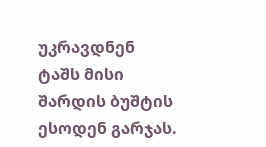უკრავდნენ ტაშს მისი შარდის ბუშტის ესოდენ გარჯას.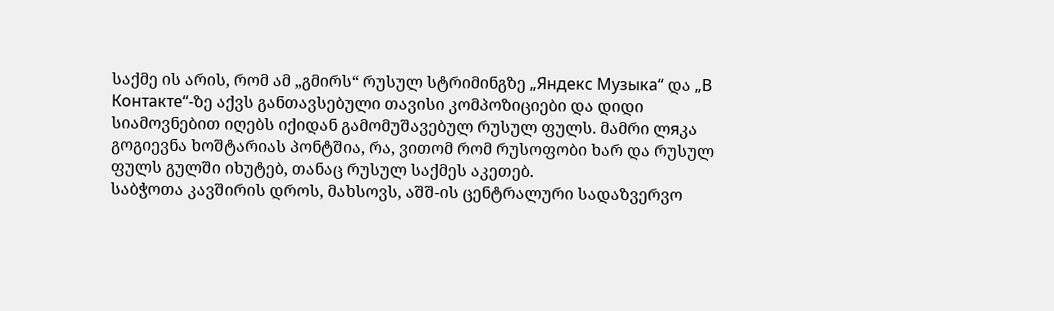საქმე ის არის, რომ ამ „გმირს“ რუსულ სტრიმინგზე „Яндекс Музыка“ და „В Контакте“-ზე აქვს განთავსებული თავისი კომპოზიციები და დიდი სიამოვნებით იღებს იქიდან გამომუშავებულ რუსულ ფულს. მამრი ლяკა გოგიევნა ხოშტარიას პონტშია, რა, ვითომ რომ რუსოფობი ხარ და რუსულ ფულს გულში იხუტებ, თანაც რუსულ საქმეს აკეთებ.
საბჭოთა კავშირის დროს, მახსოვს, აშშ-ის ცენტრალური სადაზვერვო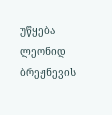უწყება ლეონიდ ბრეჟნევის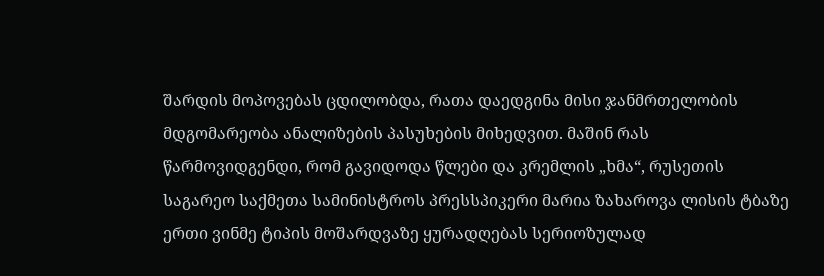შარდის მოპოვებას ცდილობდა, რათა დაედგინა მისი ჯანმრთელობის მდგომარეობა ანალიზების პასუხების მიხედვით. მაშინ რას წარმოვიდგენდი, რომ გავიდოდა წლები და კრემლის „ხმა“, რუსეთის საგარეო საქმეთა სამინისტროს პრესსპიკერი მარია ზახაროვა ლისის ტბაზე ერთი ვინმე ტიპის მოშარდვაზე ყურადღებას სერიოზულად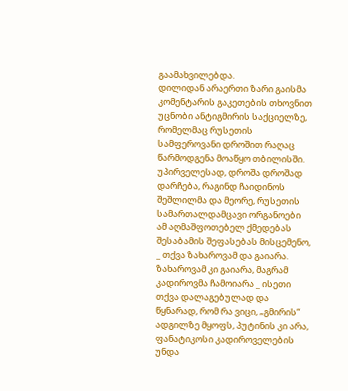გაამახვილებდა.
დილიდან არაერთი ზარი გაისმა კომენტარის გაკეთების თხოვნით უცნობი ანტიგმირის საქციელზე, რომელმაც რუსეთის სამფეროვანი დროშით რაღაც წარმოდგენა მოაწყო თბილისში. უპირველესად, დროშა დროშად დარჩება, რაგინდ ჩაიდინოს შეშლილმა და მეორე, რუსეთის სამართალდამცავი ორგანოები ამ აღმაშფოთებელ ქმედებას შესაბამის შეფასებას მისცემენო, _ თქვა ზახაროვამ და გაიარა.
ზახაროვამ კი გაიარა, მაგრამ კადიროვმა ჩამოიარა _ ისეთი თქვა დალაგებულად და წყნარად, რომ რა ვიცი, „გმირის“ ადგილზე მყოფს, პუტინის კი არა, ფანატიკოსი კადიროველების უნდა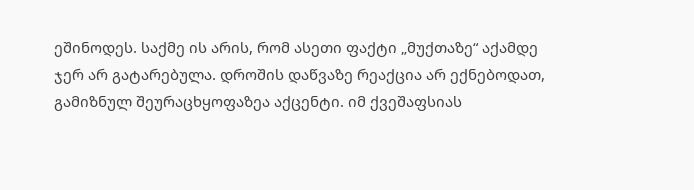ეშინოდეს. საქმე ის არის, რომ ასეთი ფაქტი „მუქთაზე“ აქამდე ჯერ არ გატარებულა. დროშის დაწვაზე რეაქცია არ ექნებოდათ, გამიზნულ შეურაცხყოფაზეა აქცენტი. იმ ქვეშაფსიას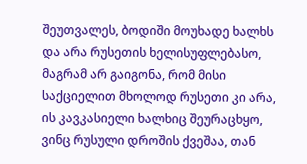შეუთვალეს, ბოდიში მოუხადე ხალხს და არა რუსეთის ხელისუფლებასო, მაგრამ არ გაიგონა, რომ მისი საქციელით მხოლოდ რუსეთი კი არა, ის კავკასიელი ხალხიც შეურაცხყო, ვინც რუსული დროშის ქვეშაა, თან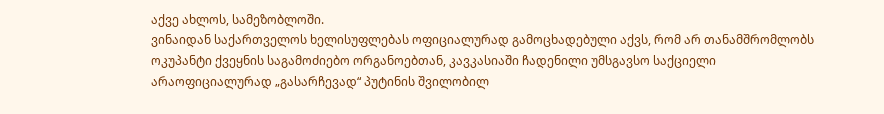აქვე ახლოს, სამეზობლოში.
ვინაიდან საქართველოს ხელისუფლებას ოფიციალურად გამოცხადებული აქვს, რომ არ თანამშრომლობს ოკუპანტი ქვეყნის საგამოძიებო ორგანოებთან, კავკასიაში ჩადენილი უმსგავსო საქციელი არაოფიციალურად „გასარჩევად“ პუტინის შვილობილ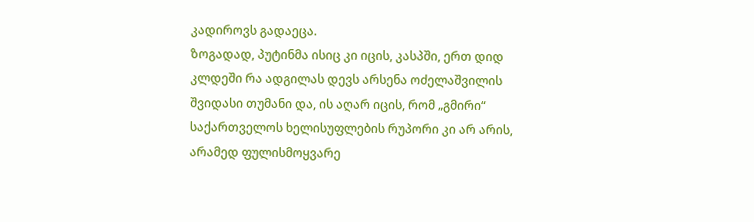კადიროვს გადაეცა.
ზოგადად, პუტინმა ისიც კი იცის, კასპში, ერთ დიდ კლდეში რა ადგილას დევს არსენა ოძელაშვილის შვიდასი თუმანი და, ის აღარ იცის, რომ „გმირი“ საქართველოს ხელისუფლების რუპორი კი არ არის, არამედ ფულისმოყვარე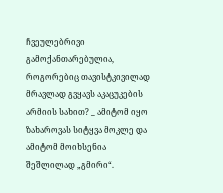ჩვეულებრივი გამოქანთარებულია, როგორებიც თავისტკივილად მრავლად გვყავს აკაცუკების არმიის სახით? _ ამიტომ იყო ზახაროვას სიტყვა მოკლე და ამიტომ მოიხსენია შეშლილად „გმირი“.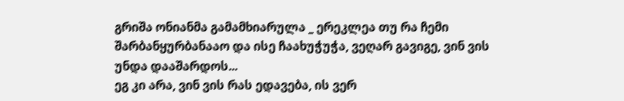გრიშა ონიანმა გამამხიარულა _ ერეკლეა თუ რა ჩემი შარბანყურბანააო და ისე ჩაახუჭუჭა, ვეღარ გავიგე, ვინ ვის უნდა დააშარდოს...
ეგ კი არა, ვინ ვის რას ედავება, ის ვერ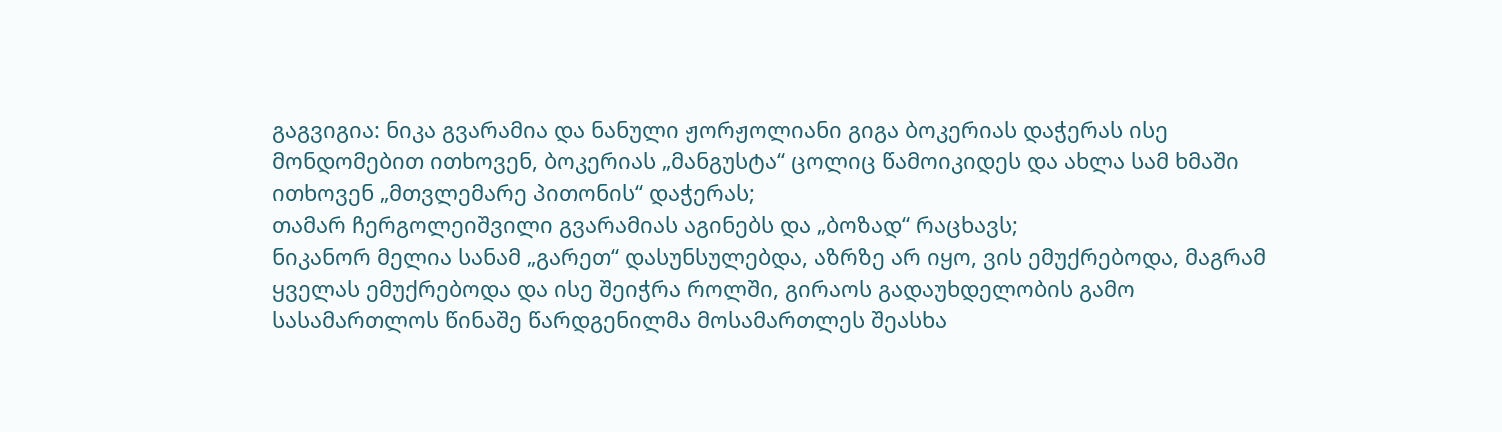გაგვიგია: ნიკა გვარამია და ნანული ჟორჟოლიანი გიგა ბოკერიას დაჭერას ისე მონდომებით ითხოვენ, ბოკერიას „მანგუსტა“ ცოლიც წამოიკიდეს და ახლა სამ ხმაში ითხოვენ „მთვლემარე პითონის“ დაჭერას;
თამარ ჩერგოლეიშვილი გვარამიას აგინებს და „ბოზად“ რაცხავს;
ნიკანორ მელია სანამ „გარეთ“ დასუნსულებდა, აზრზე არ იყო, ვის ემუქრებოდა, მაგრამ ყველას ემუქრებოდა და ისე შეიჭრა როლში, გირაოს გადაუხდელობის გამო სასამართლოს წინაშე წარდგენილმა მოსამართლეს შეასხა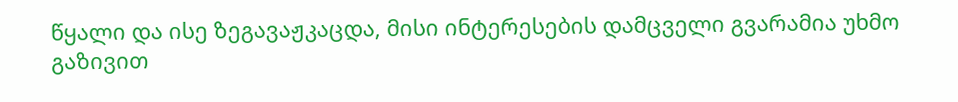წყალი და ისე ზეგავაჟკაცდა, მისი ინტერესების დამცველი გვარამია უხმო გაზივით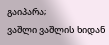გაიპარა;
ვაშლი ვაშლის ხიდან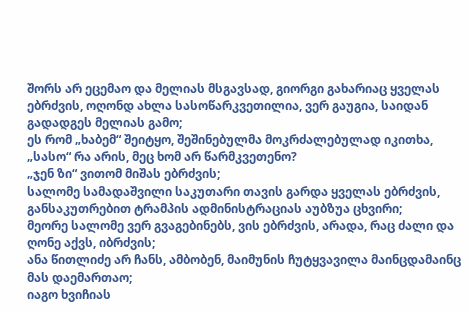შორს არ ეცემაო და მელიას მსგავსად, გიორგი გახარიაც ყველას ებრძვის, ოღონდ ახლა სასოწარკვეთილია, ვერ გაუგია, საიდან გადადგეს მელიას გამო;
ეს რომ „ხაბემ“ შეიტყო, შეშინებულმა მოკრძალებულად იკითხა, „სასო“ რა არის, მეც ხომ არ წარმკვეთენო?
„ჯენ ზი“ ვითომ მიშას ებრძვის;
სალომე სამადაშვილი საკუთარი თავის გარდა ყველას ებრძვის, განსაკუთრებით ტრამპის ადმინისტრაციას აუბზუა ცხვირი;
მეორე სალომე ვერ გვაგებინებს, ვის ებრძვის, არადა, რაც ძალი და ღონე აქვს, იბრძვის;
ანა წითლიძე არ ჩანს, ამბობენ, მაიმუნის ჩუტყვავილა მაინცდამაინც მას დაემართაო;
იაგო ხვიჩიას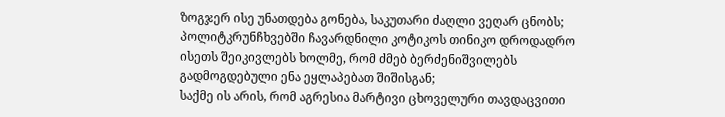ზოგჯერ ისე უნათდება გონება, საკუთარი ძაღლი ვეღარ ცნობს;
პოლიტკრუნჩხვებში ჩავარდნილი კოტიკოს თინიკო დროდადრო ისეთს შეიკივლებს ხოლმე, რომ ძმებ ბერძენიშვილებს გადმოგდებული ენა ეყლაპებათ შიშისგან;
საქმე ის არის, რომ აგრესია მარტივი ცხოველური თავდაცვითი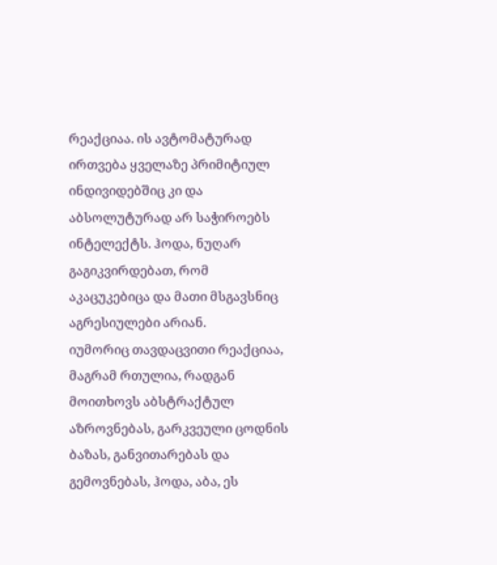რეაქციაა. ის ავტომატურად ირთვება ყველაზე პრიმიტიულ ინდივიდებშიც კი და აბსოლუტურად არ საჭიროებს ინტელექტს. ჰოდა, ნუღარ გაგიკვირდებათ, რომ აკაცუკებიცა და მათი მსგავსნიც აგრესიულები არიან.
იუმორიც თავდაცვითი რეაქციაა, მაგრამ რთულია, რადგან მოითხოვს აბსტრაქტულ აზროვნებას, გარკვეული ცოდნის ბაზას, განვითარებას და გემოვნებას, ჰოდა, აბა, ეს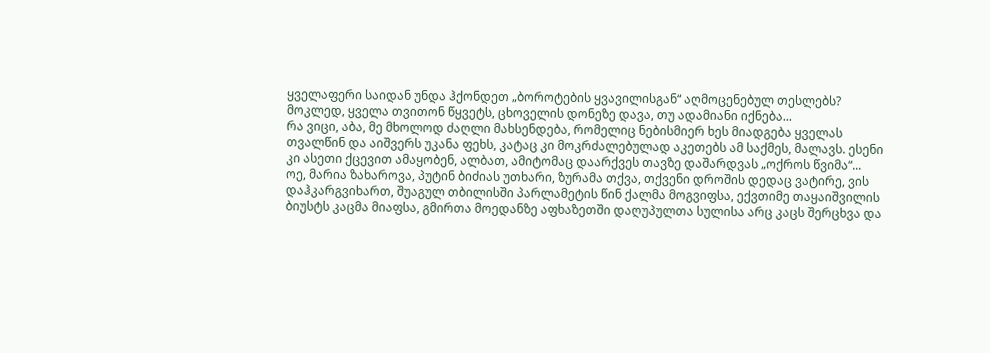ყველაფერი საიდან უნდა ჰქონდეთ „ბოროტების ყვავილისგან“ აღმოცენებულ თესლებს?
მოკლედ, ყველა თვითონ წყვეტს, ცხოველის დონეზე დავა, თუ ადამიანი იქნება...
რა ვიცი, აბა, მე მხოლოდ ძაღლი მახსენდება, რომელიც ნებისმიერ ხეს მიადგება ყველას თვალწინ და აიშვერს უკანა ფეხს, კატაც კი მოკრძალებულად აკეთებს ამ საქმეს, მალავს. ესენი კი ასეთი ქცევით ამაყობენ, ალბათ, ამიტომაც დაარქვეს თავზე დაშარდვას „ოქროს წვიმა“...
ოე, მარია ზახაროვა, პუტინ ბიძიას უთხარი, ზურამა თქვა, თქვენი დროშის დედაც ვატირე, ვის დაჰკარგვიხართ, შუაგულ თბილისში პარლამეტის წინ ქალმა მოგვიფსა, ექვთიმე თაყაიშვილის ბიუსტს კაცმა მიაფსა, გმირთა მოედანზე აფხაზეთში დაღუპულთა სულისა არც კაცს შერცხვა და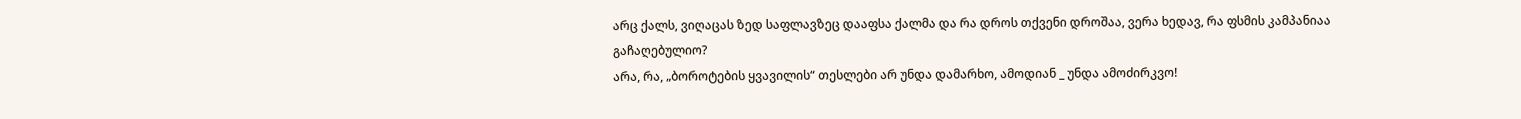არც ქალს, ვიღაცას ზედ საფლავზეც დააფსა ქალმა და რა დროს თქვენი დროშაა, ვერა ხედავ, რა ფსმის კამპანიაა გაჩაღებულიო?
არა, რა, „ბოროტების ყვავილის“ თესლები არ უნდა დამარხო, ამოდიან _ უნდა ამოძირკვო!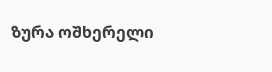ზურა ოშხერელი